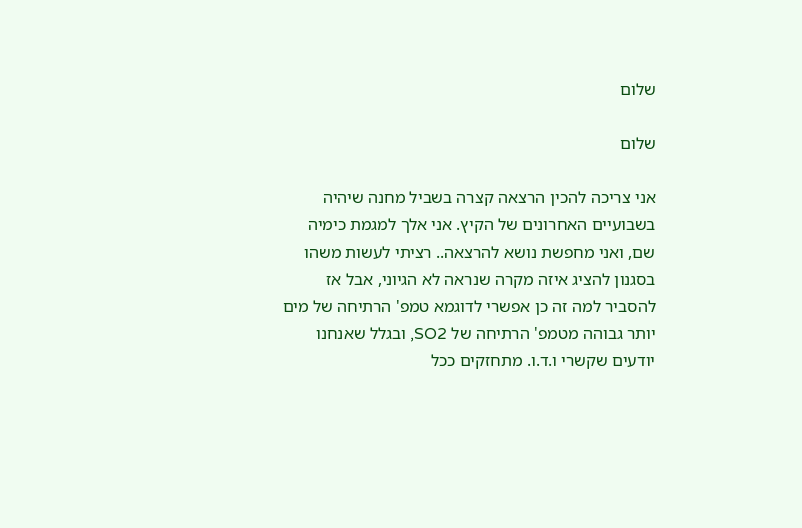שלום

שלום

אני צריכה להכין הרצאה קצרה בשביל מחנה שיהיה בשבועיים האחרונים של הקיץ. אני אלך למגמת כימיה שם, ואני מחפשת נושא להרצאה.. רציתי לעשות משהו בסגנון להציג איזה מקרה שנראה לא הגיוני, אבל אז להסביר למה זה כן אפשרי לדוגמא טמפ' הרתיחה של מים יותר גבוהה מטמפ' הרתיחה של SO2, ובגלל שאנחנו יודעים שקשרי ו.ד.ו. מתחזקים ככל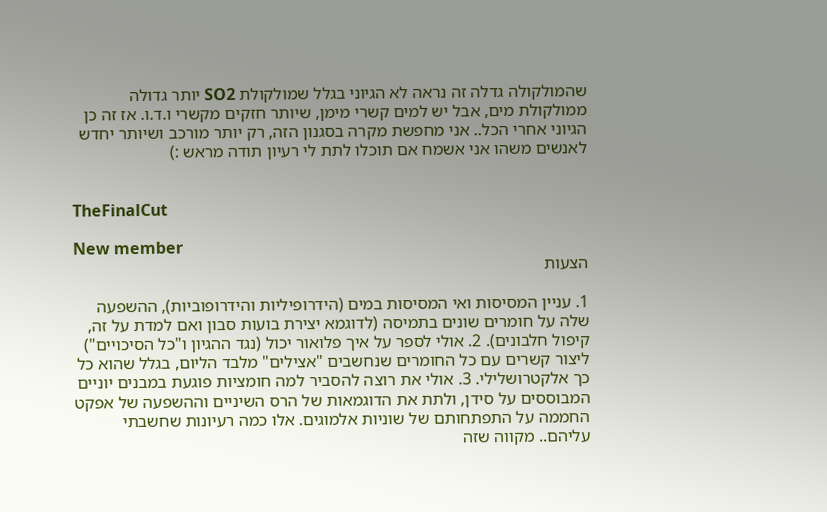שהמולקולה גדלה זה נראה לא הגיוני בגלל שמולקולת SO2 יותר גדולה ממולקולת מים, אבל יש למים קשרי מימן, שיותר חזקים מקשרי ו.ד.ו. אז זה כן הגיוני אחרי הכל.. אני מחפשת מקרה בסגנון הזה, רק יותר מורכב ושיותר יחדש לאנשים משהו אני אשמח אם תוכלו לתת לי רעיון תודה מראש :)


TheFinalCut

New member
הצעות

1. עניין המסיסות ואי המסיסות במים (הידרופיליות והידרופוביות), ההשפעה שלה על חומרים שונים בתמיסה (לדוגמא יצירת בועות סבון ואם למדת על זה, קיפול חלבונים). 2. אולי לספר על איך פלואור יכול (נגד ההגיון ו"כל הסיכויים") ליצור קשרים עם כל החומרים שנחשבים "אצילים" מלבד הליום, בגלל שהוא כל כך אלקטרושלילי. 3. אולי את רוצה להסביר למה חומציות פוגעת במבנים יוניים המבוססים על סידן, ולתת את הדוגמאות של הרס השיניים וההשפעה של אפקט החממה על התפתחותם של שוניות אלמוגים. אלו כמה רעיונות שחשבתי עליהם.. מקווה שזה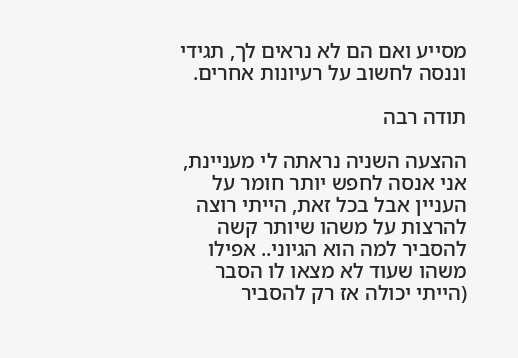מסייע ואם הם לא נראים לך, תגידי וננסה לחשוב על רעיונות אחרים.

תודה רבה

ההצעה השניה נראתה לי מעניינת, אני אנסה לחפש יותר חומר על העניין אבל בכל זאת, הייתי רוצה להרצות על משהו שיותר קשה להסביר למה הוא הגיוני.. אפילו משהו שעוד לא מצאו לו הסבר (הייתי יכולה אז רק להסביר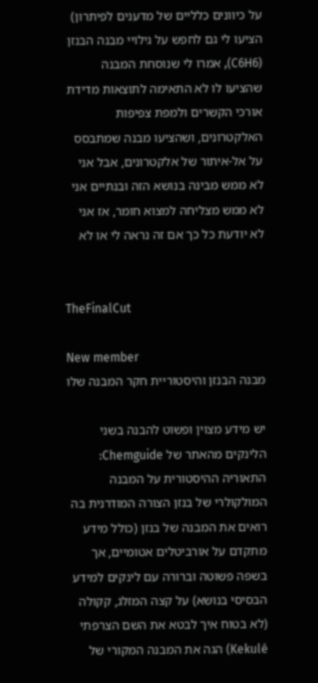על כיוונים כלליים של מדענים לפיתרון) הציעו לי גם לחפש על גילויי מבנה הבנזן (C6H6), אמרו לי שנוסחת המבנה שהציעו לו לא התאימה לתוצאות מדידת אורכי הקשרים ולמפת צפיפות האלקטרונים, ושהציעו מבנה שמתבסס על אל-איתור של אלקטרונים, אבל אני לא ממש מבינה בנושא הזה ובנתיים אני לא ממש מצליחה למצוא חומר, אז אני לא יודעת כל כך אם זה נראה לי או לא


TheFinalCut

New member
מבנה הבנזן והיסטוריית חקר המבנה שלו

יש מידע מצוין ופשוט להבנה בשני הלינקים מהאתר של Chemguide: התאוריה ההיסטורית על המבנה המולקולרי של בנזן הצורה המודרנית בה רואים את המבנה של בנזן (כולל מידע מתקדם על אורביטלים אטומיים, אך בשפה פשוטה וברורה עם לינקים למידע הבסיסי בנושא) על קצה המזלג, קקולה (לא בטוח איך לבטא את השם הצרפתי Kekulé) הגה את המבנה המקורי של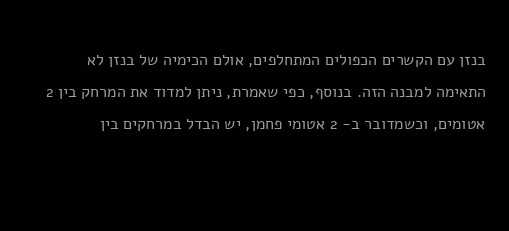בנזן עם הקשרים הכפולים המתחלפים, אולם הכימיה של בנזן לא התאימה למבנה הזה. בנוסף, כפי שאמרת, ניתן למדוד את המרחק בין 2 אטומים, וכשמדובר ב- 2 אטומי פחמן, יש הבדל במרחקים בין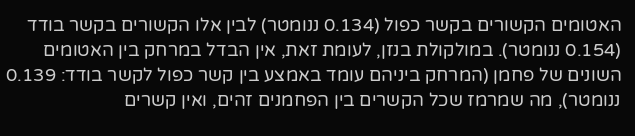האטומים הקשורים בקשר כפול (0.134 ננומטר) לבין אלו הקשורים בקשר בודד (0.154 ננומטר). במולקולת בנזן, לעומת זאת, אין הבדל במרחק בין האטומים השונים של פחמן (המרחק ביניהם עומד באמצע בין קשר כפול לקשר בודד: 0.139 ננומטר), מה שמרמז שכל הקשרים בין הפחמנים זהים, ואין קשרים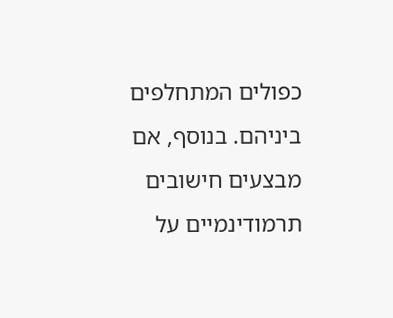כפולים המתחלפים ביניהם. בנוסף, אם מבצעים חישובים תרמודינמיים על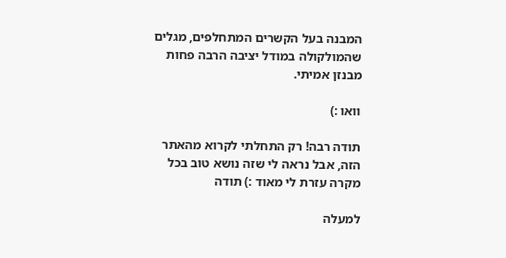המבנה בעל הקשרים המתחלפים, מגלים שהמולקולה במודל יציבה הרבה פחות מבנזן אמיתי.

וואו :)

תודה רבה! רק התחלתי לקרוא מהאתר הזה, אבל נראה לי שזה נושא טוב בכל מקרה עזרת לי מאוד :) תודה

למעלה